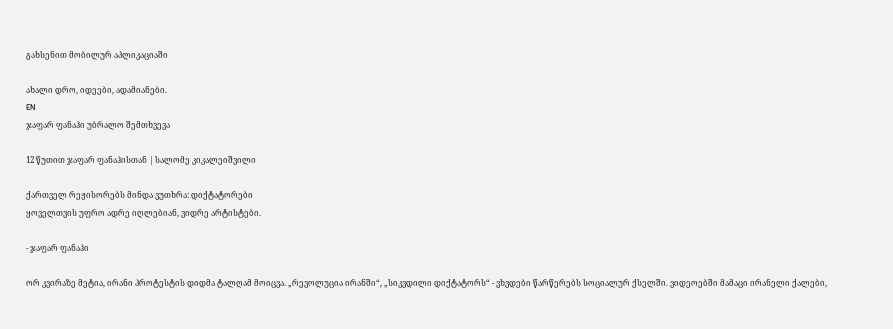გახსენით მობილურ აპლიკაციაში

ახალი დრო, იდეები, ადამიანები.
EN
ჯაფარ ფანაჰი უბრალო შემთხვევა

12 წუთით ჯაფარ ფანაჰისთან | სალომე კიკალეიშვილი

ქართველ რეჟისორებს მინდა ვუთხრა: დიქტატორები
ყოველთვის უფრო ადრე იღლებიან, ვიდრე არტისტები.

- ჯაფარ ფანაჰი

ორ კვირაზე მეტია, ირანი პროტესტის დიდმა ტალღამ მოიცვა. „რევოლუცია ირანში“, „სიკვდილი დიქტატორს“ - ვხვდები წარწერებს სოციალურ ქსელში. ვიდეოებში მამაცი ირანელი ქალები,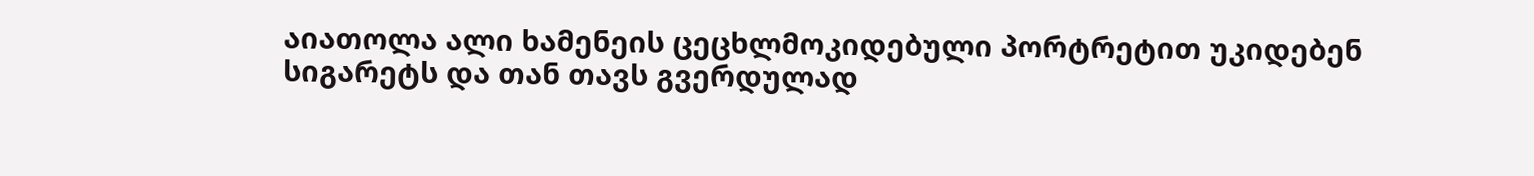აიათოლა ალი ხამენეის ცეცხლმოკიდებული პორტრეტით უკიდებენ სიგარეტს და თან თავს გვერდულად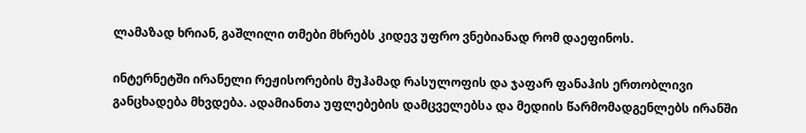ლამაზად ხრიან, გაშლილი თმები მხრებს კიდევ უფრო ვნებიანად რომ დაეფინოს.

ინტერნეტში ირანელი რეჟისორების მუჰამად რასულოფის და ჯაფარ ფანაჰის ერთობლივი განცხადება მხვდება. ადამიანთა უფლებების დამცველებსა და მედიის წარმომადგენლებს ირანში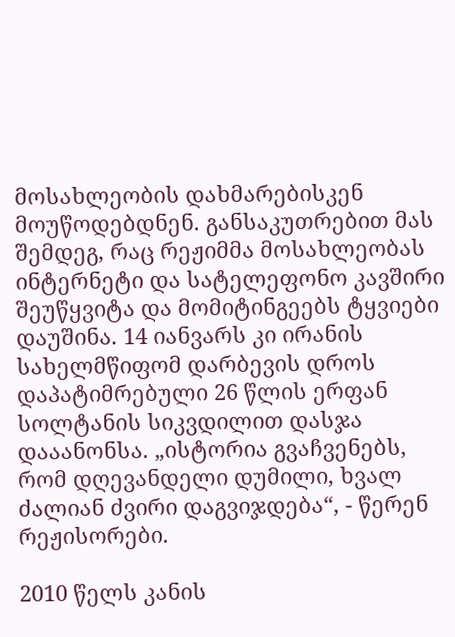მოსახლეობის დახმარებისკენ მოუწოდებდნენ. განსაკუთრებით მას შემდეგ, რაც რეჟიმმა მოსახლეობას ინტერნეტი და სატელეფონო კავშირი შეუწყვიტა და მომიტინგეებს ტყვიები დაუშინა. 14 იანვარს კი ირანის სახელმწიფომ დარბევის დროს დაპატიმრებული 26 წლის ერფან სოლტანის სიკვდილით დასჯა დააანონსა. „ისტორია გვაჩვენებს, რომ დღევანდელი დუმილი, ხვალ ძალიან ძვირი დაგვიჯდება“, - წერენ რეჟისორები.

2010 წელს კანის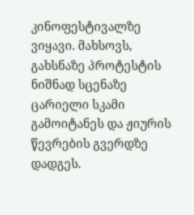კინოფესტივალზე ვიყავი. მახსოვს, გახსნაზე პროტესტის ნიშნად სცენაზე ცარიელი სკამი გამოიტანეს და ჟიურის წევრების გვერდზე დადგეს.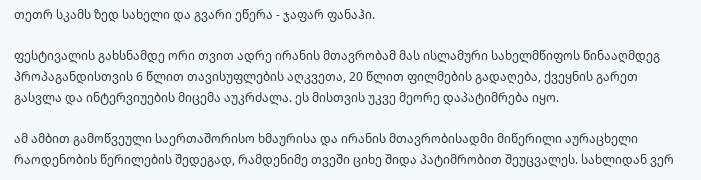თეთრ სკამს ზედ სახელი და გვარი ეწერა - ჯაფარ ფანაჰი.

ფესტივალის გახსნამდე ორი თვით ადრე ირანის მთავრობამ მას ისლამური სახელმწიფოს წინააღმდეგ პროპაგანდისთვის 6 წლით თავისუფლების აღკვეთა, 20 წლით ფილმების გადაღება, ქვეყნის გარეთ გასვლა და ინტერვიუების მიცემა აუკრძალა. ეს მისთვის უკვე მეორე დაპატიმრება იყო.

ამ ამბით გამოწვეული საერთაშორისო ხმაურისა და ირანის მთავრობისადმი მიწერილი აურაცხელი რაოდენობის წერილების შედეგად, რამდენიმე თვეში ციხე შიდა პატიმრობით შეუცვალეს. სახლიდან ვერ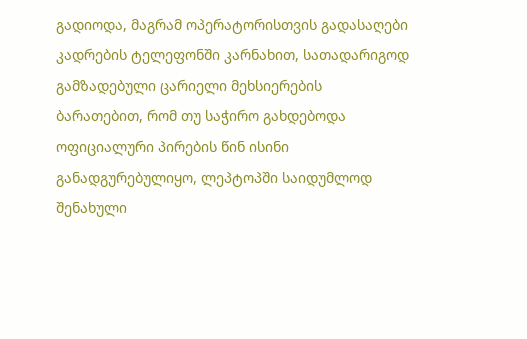გადიოდა, მაგრამ ოპერატორისთვის გადასაღები კადრების ტელეფონში კარნახით, სათადარიგოდ გამზადებული ცარიელი მეხსიერების ბარათებით, რომ თუ საჭირო გახდებოდა ოფიციალური პირების წინ ისინი განადგურებულიყო, ლეპტოპში საიდუმლოდ შენახული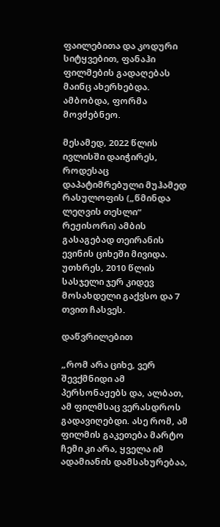ფაილებითა და კოდური სიტყვებით, ფანაჰი ფილმების გადაღებას მაინც ახერხებდა. ამბობდა, ფორმა მოვძებნეო.

მესამედ, 2022 წლის ივლისში დაიჭირეს, როდესაც დაპატიმრებული მუჰამედ რასულოფის („წმინდა ლეღვის თესლი“ რეჟისორი) ამბის გასაგებად თეირანის ევინის ციხეში მივიდა. უთხრეს, 2010 წლის სასჯელი ჯერ კიდევ მოსახდელი გაქვსო და 7 თვით ჩასვეს.

დაწვრილებით

„რომ არა ციხე, ვერ შევქმნიდი ამ პერსონაჟებს და, ალბათ, ამ ფილმსაც ვერასდროს გადავიღებდი. ასე რომ, ამ ფილმის გაკეთება მარტო ჩემი კი არა, ყველა იმ ადამიანის დამსახურებაა,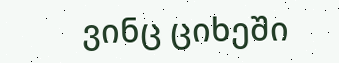ვინც ციხეში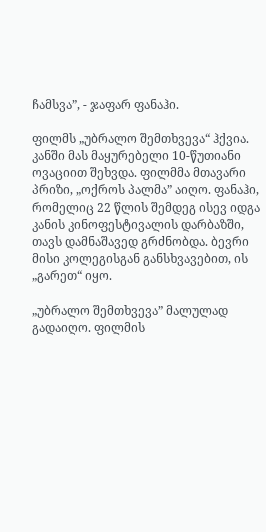ჩამსვა”, - ჯაფარ ფანაჰი.

ფილმს „უბრალო შემთხვევა“ ჰქვია. კანში მას მაყურებელი 10-წუთიანი ოვაციით შეხვდა. ფილმმა მთავარი პრიზი, „ოქროს პალმა” აიღო. ფანაჰი, რომელიც 22 წლის შემდეგ ისევ იდგა კანის კინოფესტივალის დარბაზში, თავს დამნაშავედ გრძნობდა. ბევრი მისი კოლეგისგან განსხვავებით, ის „გარეთ“ იყო.

„უბრალო შემთხვევა” მალულად გადაიღო. ფილმის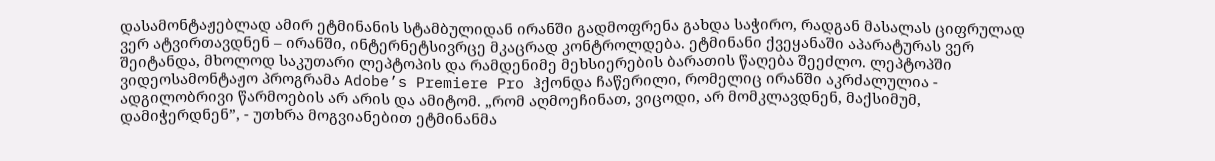დასამონტაჟებლად ამირ ეტმინანის სტამბულიდან ირანში გადმოფრენა გახდა საჭირო, რადგან მასალას ციფრულად ვერ ატვირთავდნენ – ირანში, ინტერნეტსივრცე მკაცრად კონტროლდება. ეტმინანი ქვეყანაში აპარატურას ვერ შეიტანდა, მხოლოდ საკუთარი ლეპტოპის და რამდენიმე მეხსიერების ბარათის წაღება შეეძლო. ლეპტოპში ვიდეოსამონტაჟო პროგრამა Adobe’s Premiere Pro ჰქონდა ჩაწერილი, რომელიც ირანში აკრძალულია - ადგილობრივი წარმოების არ არის და ამიტომ. „რომ აღმოეჩინათ, ვიცოდი, არ მომკლავდნენ, მაქსიმუმ, დამიჭერდნენ”, - უთხრა მოგვიანებით ეტმინანმა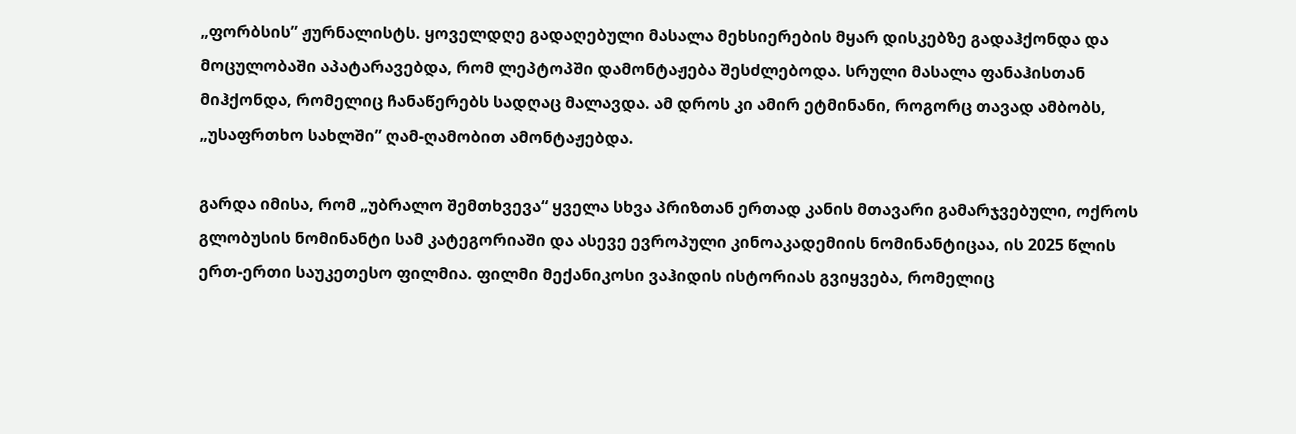„ფორბსის” ჟურნალისტს. ყოველდღე გადაღებული მასალა მეხსიერების მყარ დისკებზე გადაჰქონდა და მოცულობაში აპატარავებდა, რომ ლეპტოპში დამონტაჟება შესძლებოდა. სრული მასალა ფანაჰისთან მიჰქონდა, რომელიც ჩანაწერებს სადღაც მალავდა. ამ დროს კი ამირ ეტმინანი, როგორც თავად ამბობს, „უსაფრთხო სახლში” ღამ-ღამობით ამონტაჟებდა.

გარდა იმისა, რომ „უბრალო შემთხვევა“ ყველა სხვა პრიზთან ერთად კანის მთავარი გამარჯვებული, ოქროს გლობუსის ნომინანტი სამ კატეგორიაში და ასევე ევროპული კინოაკადემიის ნომინანტიცაა, ის 2025 წლის ერთ-ერთი საუკეთესო ფილმია. ფილმი მექანიკოსი ვაჰიდის ისტორიას გვიყვება, რომელიც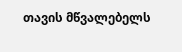თავის მწვალებელს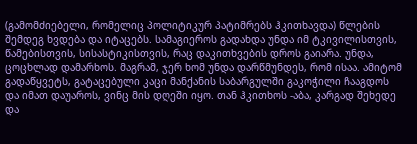(გამომძიებელი, რომელიც პოლიტიკურ პატიმრებს ჰკითხავდა) წლების შემდეგ ხვდება და იტაცებს. სამაგიეროს გადახდა უნდა იმ ტკივილისთვის, წამებისთვის, სისასტიკისთვის, რაც დაკითხვების დროს გაიარა. უნდა, ცოცხლად დამარხოს. მაგრამ, ჯერ ხომ უნდა დარწმუნდეს, რომ ისაა. ამიტომ გადაწყვეტს, გატაცებული კაცი მანქანის საბარგულში გაკოჭილი ჩააგდოს და იმათ დაუაროს, ვინც მის დღეში იყო. თან ჰკითხოს -აბა, კარგად შეხედე და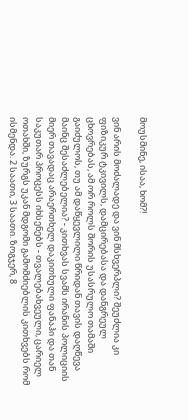მოუსმინე, ისაა, ხომ?!

ვინ არის მოძალადე და ვინ მსხვერპლი? შეუძლია კი ფიზიკურ ტკივილს, დამცირებასა და დანგრეულ ცხოვრებას, ამ ორ როლს შორის უსასრულო თამაში გაიძულოს, თუ ამ დაწყევლილი წრიდან თავის დაღწევა მაინც შესაძლებელია? - კითხვას სვამს ირანის პოლიციის მიერ თავადაც არაერთხელ დაკითხული ფანაჰი და თან საკუთარ პროცესს იხსენებს - თვალებახვეული, ცარიელ ოთახში, ზურგს უკან მდგომი გამომძიებლის კითხვებს რომ ისმენდა. 2 საათი, 3 საათი. ზოგჯერ, 8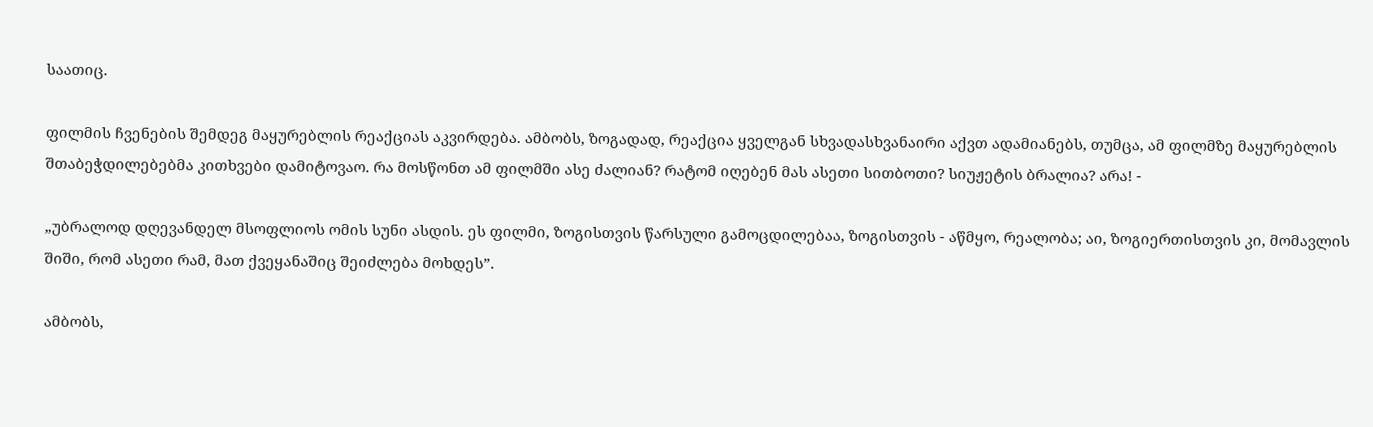საათიც.

ფილმის ჩვენების შემდეგ მაყურებლის რეაქციას აკვირდება. ამბობს, ზოგადად, რეაქცია ყველგან სხვადასხვანაირი აქვთ ადამიანებს, თუმცა, ამ ფილმზე მაყურებლის შთაბეჭდილებებმა კითხვები დამიტოვაო. რა მოსწონთ ამ ფილმში ასე ძალიან? რატომ იღებენ მას ასეთი სითბოთი? სიუჟეტის ბრალია? არა! -

„უბრალოდ დღევანდელ მსოფლიოს ომის სუნი ასდის. ეს ფილმი, ზოგისთვის წარსული გამოცდილებაა, ზოგისთვის - აწმყო, რეალობა; აი, ზოგიერთისთვის კი, მომავლის შიში, რომ ასეთი რამ, მათ ქვეყანაშიც შეიძლება მოხდეს”.

ამბობს,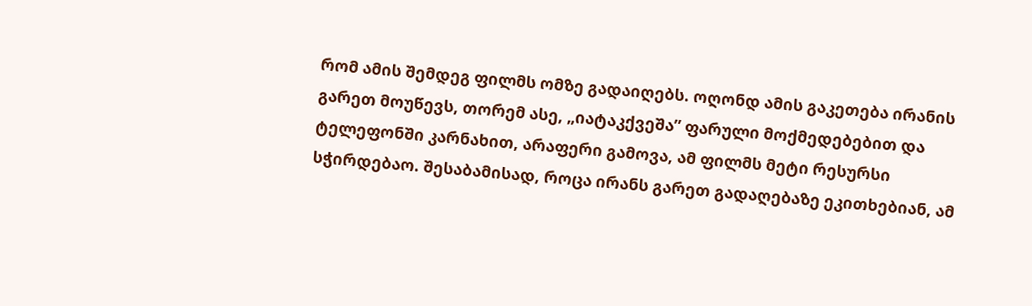რომ ამის შემდეგ ფილმს ომზე გადაიღებს. ოღონდ ამის გაკეთება ირანის გარეთ მოუწევს, თორემ ასე, „იატაკქვეშა” ფარული მოქმედებებით და ტელეფონში კარნახით, არაფერი გამოვა, ამ ფილმს მეტი რესურსი სჭირდებაო. შესაბამისად, როცა ირანს გარეთ გადაღებაზე ეკითხებიან, ამ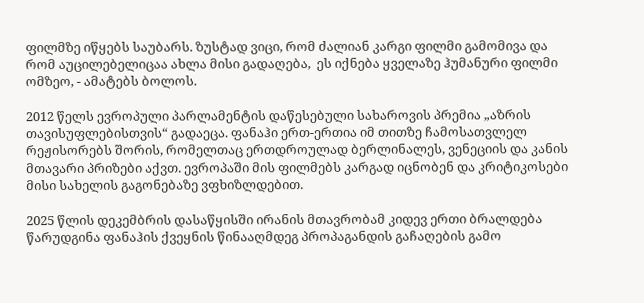ფილმზე იწყებს საუბარს. ზუსტად ვიცი, რომ ძალიან კარგი ფილმი გამომივა და რომ აუცილებელიცაა ახლა მისი გადაღება,  ეს იქნება ყველაზე ჰუმანური ფილმი ომზეო, - ამატებს ბოლოს.

2012 წელს ევროპული პარლამენტის დაწესებული სახაროვის პრემია „აზრის თავისუფლებისთვის“ გადაეცა. ფანაჰი ერთ-ერთია იმ თითზე ჩამოსათვლელ რეჟისორებს შორის, რომელთაც ერთდროულად ბერლინალეს, ვენეციის და კანის მთავარი პრიზები აქვთ. ევროპაში მის ფილმებს კარგად იცნობენ და კრიტიკოსები მისი სახელის გაგონებაზე ვფხიზლდებით.

2025 წლის დეკემბრის დასაწყისში ირანის მთავრობამ კიდევ ერთი ბრალდება წარუდგინა ფანაჰის ქვეყნის წინააღმდეგ პროპაგანდის გაჩაღების გამო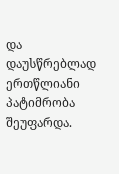და დაუსწრებლად ერთწლიანი პატიმრობა შეუფარდა.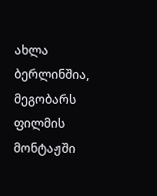ახლა ბერლინშია, მეგობარს ფილმის მონტაჟში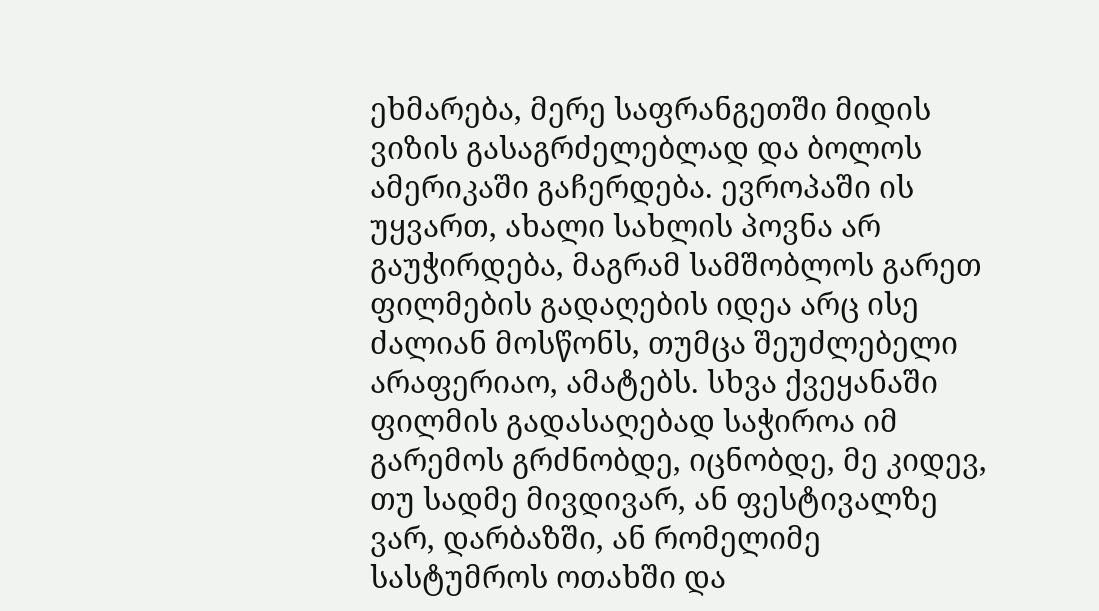ეხმარება, მერე საფრანგეთში მიდის ვიზის გასაგრძელებლად და ბოლოს ამერიკაში გაჩერდება. ევროპაში ის უყვართ, ახალი სახლის პოვნა არ გაუჭირდება, მაგრამ სამშობლოს გარეთ ფილმების გადაღების იდეა არც ისე ძალიან მოსწონს, თუმცა შეუძლებელი არაფერიაო, ამატებს. სხვა ქვეყანაში ფილმის გადასაღებად საჭიროა იმ გარემოს გრძნობდე, იცნობდე, მე კიდევ, თუ სადმე მივდივარ, ან ფესტივალზე ვარ, დარბაზში, ან რომელიმე სასტუმროს ოთახში და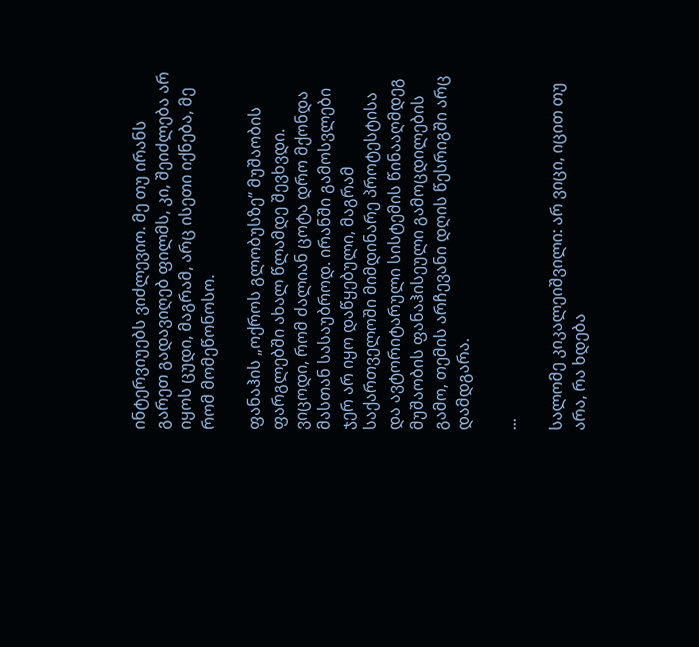ინტერვიუებს ვიძლევიო. მე თუ ირანს გარეთ გადავიღებ ფილმს, კი, შეიძლება არ იყოს ცუდი, მაგრამ, არც ისეთი იქნება, მე რომ მომეწონოსო.

ფანაჰის „ოქროს გლობუსზე” მუშაობის ფარგლებში ახალ წლამდე შევხვდი. ვიცოდი, რომ ძალიან ცოტა დრო მქონდა მასთან სასაუბროდ. ირანში გამოსვლები ჯერ არ იყო დაწყებული, მაგრამ საქართველოში მიმდინარე პროტესტისა და ავტორიტარული სისტემის წინააღმდეგ მუშაობის ფანაჰისეული გამოცდილების გამო, თემის არჩევანი დღის წესრიგში არც დამდგარა.

...

სალომე კიკალეიშვილი: არ ვიცი, იცით თუ არა, რა ხდება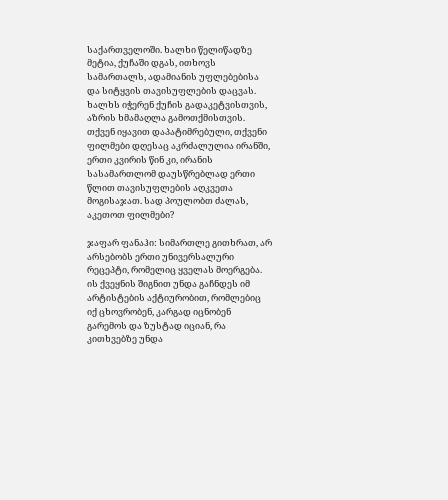საქართველოში. ხალხი წელიწადზე მეტია, ქუჩაში დგას, ითხოვს სამართალს, ადამიანის უფლებებისა და სიტყვის თავისუფლების დაცვას. ხალხს იჭერენ ქუჩის გადაკეტვისთვის, აზრის ხმამაღლა გამოთქმისთვის. თქვენ იყავით დაპატიმრებული, თქვენი ფილმები დღესაც აკრძალულია ირანში, ერთი კვირის წინ კი, ირანის სასამართლომ დაუსწრებლად ერთი წლით თავისუფლების აღკვეთა მოგისაჯათ. სად პოულობთ ძალას, აკეთოთ ფილმები?

ჯაფარ ფანაჰი: სიმართლე გითხრათ, არ არსებობს ერთი უნივერსალური რეცეპტი, რომელიც ყველას მოერგება. ის ქვეყნის შიგნით უნდა გაჩნდეს იმ არტისტების აქტიურობით, რომლებიც იქ ცხოვრობენ, კარგად იცნობენ გარემოს და ზუსტად იციან, რა კითხვებზე უნდა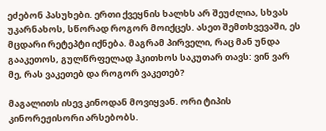ეძებონ პასუხები. ერთი ქვეყნის ხალხს არ შეუძლია, სხვას უკარნახოს, სწორად როგორ მოიქცეს. ასეთ შემთხვევაში, ეს მცდარი რეტეპტი იქნება. მაგრამ პირველი, რაც მან უნდა გააკეთოს, გულწრფელად ჰკითხოს საკუთარ თავს: ვინ ვარ მე, რას ვაკეთებ და როგორ ვაკეთებ?

მაგალითს ისევ კინოდან მოვიყვან. ორი ტიპის კინორეჟისორი არსებობს.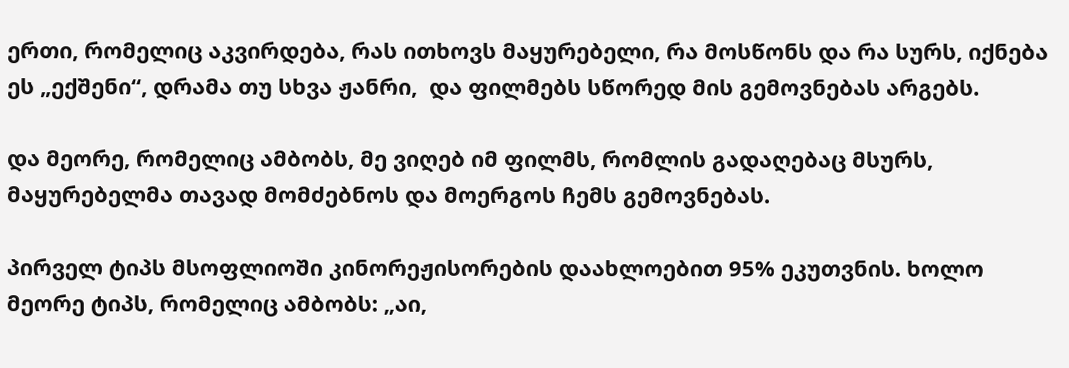ერთი, რომელიც აკვირდება, რას ითხოვს მაყურებელი, რა მოსწონს და რა სურს, იქნება ეს „ექშენი“, დრამა თუ სხვა ჟანრი,  და ფილმებს სწორედ მის გემოვნებას არგებს.

და მეორე, რომელიც ამბობს, მე ვიღებ იმ ფილმს, რომლის გადაღებაც მსურს, მაყურებელმა თავად მომძებნოს და მოერგოს ჩემს გემოვნებას.

პირველ ტიპს მსოფლიოში კინორეჟისორების დაახლოებით 95% ეკუთვნის. ხოლო მეორე ტიპს, რომელიც ამბობს: „აი,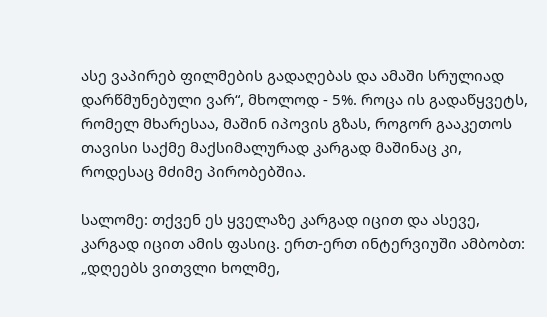ასე ვაპირებ ფილმების გადაღებას და ამაში სრულიად დარწმუნებული ვარ“, მხოლოდ - 5%. როცა ის გადაწყვეტს, რომელ მხარესაა, მაშინ იპოვის გზას, როგორ გააკეთოს თავისი საქმე მაქსიმალურად კარგად მაშინაც კი, როდესაც მძიმე პირობებშია.

სალომე: თქვენ ეს ყველაზე კარგად იცით და ასევე, კარგად იცით ამის ფასიც. ერთ-ერთ ინტერვიუში ამბობთ: „დღეებს ვითვლი ხოლმე,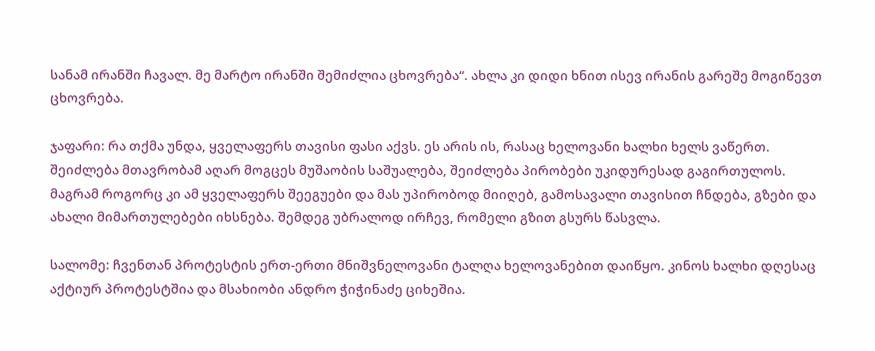სანამ ირანში ჩავალ. მე მარტო ირანში შემიძლია ცხოვრება“. ახლა კი დიდი ხნით ისევ ირანის გარეშე მოგიწევთ ცხოვრება.

ჯაფარი: რა თქმა უნდა, ყველაფერს თავისი ფასი აქვს. ეს არის ის, რასაც ხელოვანი ხალხი ხელს ვაწერთ. შეიძლება მთავრობამ აღარ მოგცეს მუშაობის საშუალება, შეიძლება პირობები უკიდურესად გაგირთულოს. მაგრამ როგორც კი ამ ყველაფერს შეეგუები და მას უპირობოდ მიიღებ, გამოსავალი თავისით ჩნდება, გზები და ახალი მიმართულებები იხსნება. შემდეგ უბრალოდ ირჩევ, რომელი გზით გსურს წასვლა.

სალომე: ჩვენთან პროტესტის ერთ-ერთი მნიშვნელოვანი ტალღა ხელოვანებით დაიწყო. კინოს ხალხი დღესაც აქტიურ პროტესტშია და მსახიობი ანდრო ჭიჭინაძე ციხეშია.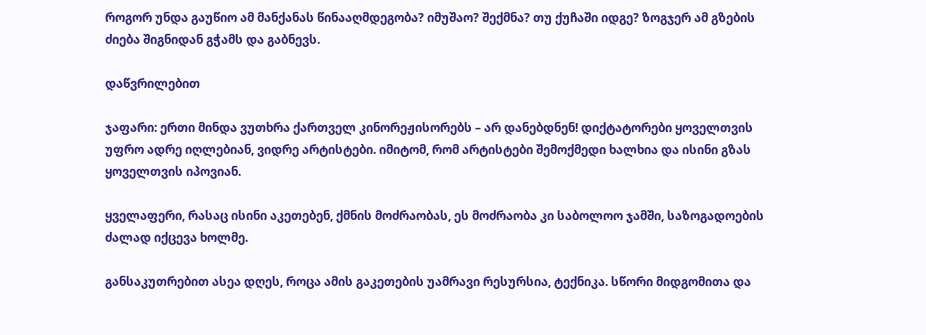როგორ უნდა გაუწიო ამ მანქანას წინააღმდეგობა? იმუშაო? შექმნა? თუ ქუჩაში იდგე? ზოგჯერ ამ გზების ძიება შიგნიდან გჭამს და გაბნევს.

დაწვრილებით

ჯაფარი: ერთი მინდა ვუთხრა ქართველ კინორეჟისორებს – არ დანებდნენ! დიქტატორები ყოველთვის უფრო ადრე იღლებიან, ვიდრე არტისტები. იმიტომ, რომ არტისტები შემოქმედი ხალხია და ისინი გზას ყოველთვის იპოვიან.

ყველაფერი, რასაც ისინი აკეთებენ, ქმნის მოძრაობას, ეს მოძრაობა კი საბოლოო ჯამში, საზოგადოების ძალად იქცევა ხოლმე.

განსაკუთრებით ასეა დღეს, როცა ამის გაკეთების უამრავი რესურსია, ტექნიკა. სწორი მიდგომითა და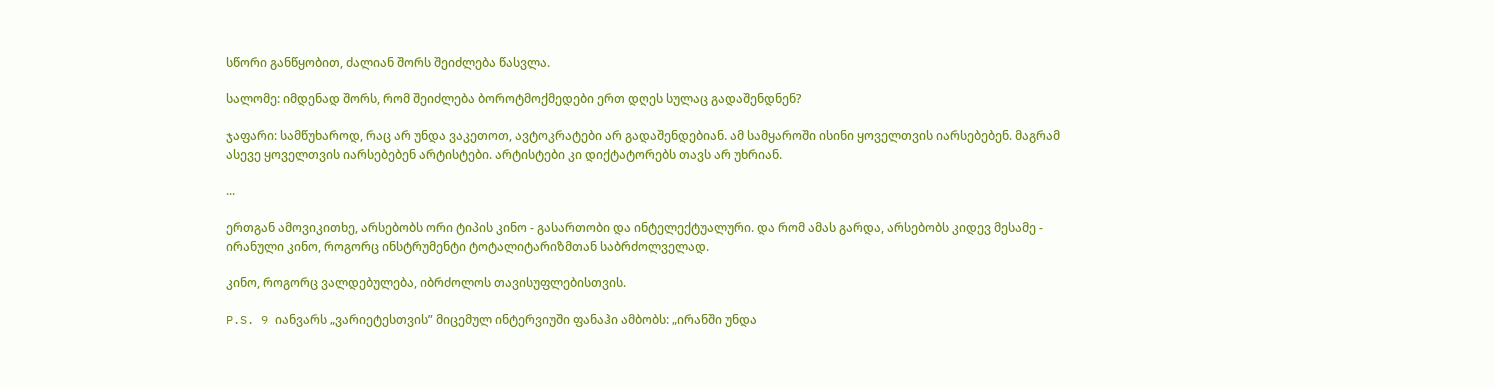სწორი განწყობით, ძალიან შორს შეიძლება წასვლა.

სალომე: იმდენად შორს, რომ შეიძლება ბოროტმოქმედები ერთ დღეს სულაც გადაშენდნენ?

ჯაფარი: სამწუხაროდ, რაც არ უნდა ვაკეთოთ, ავტოკრატები არ გადაშენდებიან. ამ სამყაროში ისინი ყოველთვის იარსებებენ. მაგრამ ასევე ყოველთვის იარსებებენ არტისტები. არტისტები კი დიქტატორებს თავს არ უხრიან.

...

ერთგან ამოვიკითხე, არსებობს ორი ტიპის კინო - გასართობი და ინტელექტუალური. და რომ ამას გარდა, არსებობს კიდევ მესამე - ირანული კინო, როგორც ინსტრუმენტი ტოტალიტარიზმთან საბრძოლველად.

კინო, როგორც ვალდებულება, იბრძოლოს თავისუფლებისთვის.

P.S. 9 იანვარს „ვარიეტესთვის” მიცემულ ინტერვიუში ფანაჰი ამბობს: „ირანში უნდა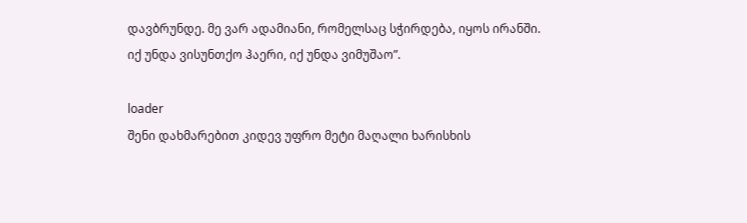დავბრუნდე. მე ვარ ადამიანი, რომელსაც სჭირდება, იყოს ირანში. იქ უნდა ვისუნთქო ჰაერი, იქ უნდა ვიმუშაო”.

loader
შენი დახმარებით კიდევ უფრო მეტი მაღალი ხარისხის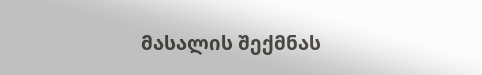მასალის შექმნას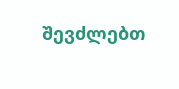შევძლებთ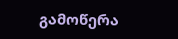გამოწერა